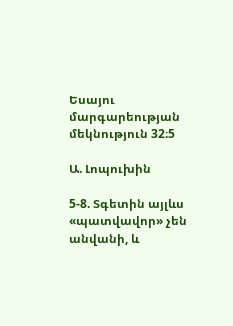Եսայու մարգարեության մեկնություն 32։5

Ա. Լոպուխին

5-8. Տգետին այլևս «պատվավոր» չեն անվանի, և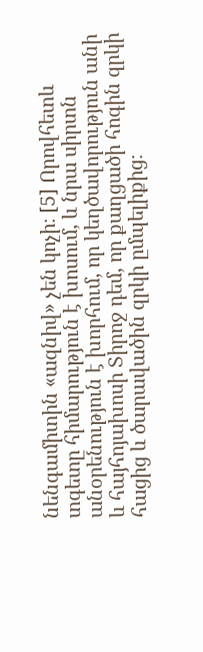նենգամիտին «ազնիվ» չեն կոչի։ [5] Որովհետև տգետը հիմարություն է խոսում, և նրա սիրտն անօրենություն է խորհում, որ կեղծավորություն անի և հայհոյախոսի Տիրոջ դեմ, որ քաղցածի հոգին զրկի հացից և ծարավածին զրկի ըմպելիքից։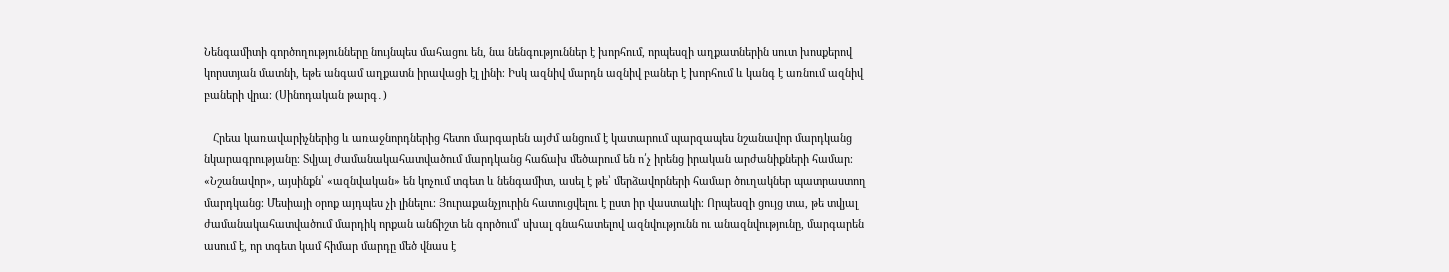Նենգամիտի գործողությունները նույնպես մահացու են, նա նենգություններ է խորհում, որպեսզի աղքատներին սուտ խոսքերով կորստյան մատնի, եթե անգամ աղքատն իրավացի էլ լինի։ Իսկ ազնիվ մարդն ազնիվ բաներ է խորհում և կանգ է առնում ազնիվ բաների վրա։ (Սինոդական թարգ․)

   Հրեա կառավարիչներից և առաջնորդներից հետո մարգարեն այժմ անցում է կատարում պարզապես նշանավոր մարդկանց նկարագրությանը։ Տվյալ ժամանակահատվածում մարդկանց հաճախ մեծարում են ո՛չ իրենց իրական արժանիքների համար։ «Նշանավոր», այսինքն՝ «ազնվական» են կոչում տգետ և նենգամիտ, ասել է թե՝ մերձավորների համար ծուղակներ պատրաստող մարդկանց։ Մեսիայի օրոք այդպես չի լինելու։ Յուրաքանչյուրին հատուցվելու է ըստ իր վաստակի։ Որպեսզի ցույց տա, թե տվյալ ժամանակահատվածում մարդիկ որքան անճիշտ են գործում՝ սխալ գնահատելով ազնվությունն ու անազնվությունը, մարգարեն ասում է, որ տգետ կամ հիմար մարդը մեծ վնաս է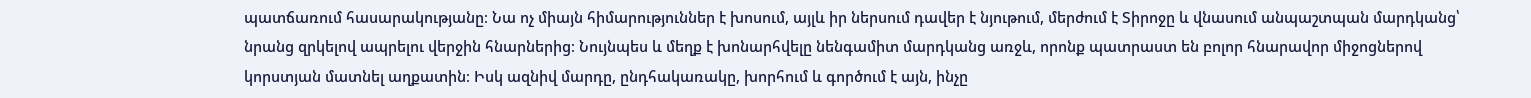պատճառում հասարակությանը։ Նա ոչ միայն հիմարություններ է խոսում, այլև իր ներսում դավեր է նյութում, մերժում է Տիրոջը և վնասում անպաշտպան մարդկանց՝ նրանց զրկելով ապրելու վերջին հնարներից։ Նույնպես և մեղք է խոնարհվելը նենգամիտ մարդկանց առջև, որոնք պատրաստ են բոլոր հնարավոր միջոցներով կորստյան մատնել աղքատին։ Իսկ ազնիվ մարդը, ընդհակառակը, խորհում և գործում է այն, ինչը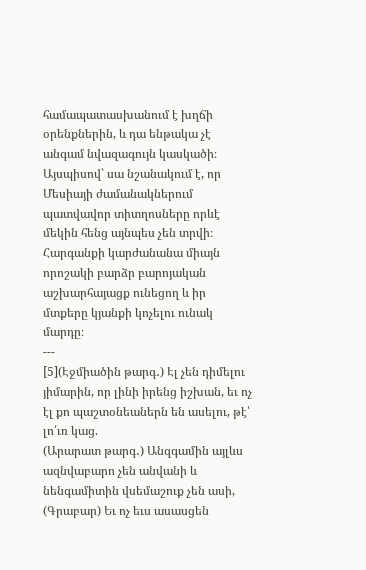համապատասխանում է խղճի օրենքներին, և դա ենթակա չէ անգամ նվազագույն կասկածի։ Այսպիսով՝ սա նշանակում է, որ Մեսիայի ժամանակներում պատվավոր տիտղոսները որևէ մեկին հենց այնպես չեն տրվի։ Հարգանքի կարժանանա միայն որոշակի բարձր բարոյական աշխարհայացք ունեցող և իր մտքերը կյանքի կոչելու ունակ մարդը։
---
[5](Էջմիածին թարգ․) Էլ չեն դիմելու յիմարին, որ լինի իրենց իշխան, եւ ոչ էլ քո պաշտօնեաներն են ասելու, թէ՝ լո՛ւռ կաց.
(Արարատ թարգ․) Անզգամին այլևս ազնվաբարո չեն անվանի և նենգամիտին վսեմաշուք չեն ասի,
(Գրաբար) Եւ ոչ եւս ասասցեն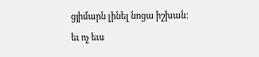ցյիմարն լինել նոցա իշխան: եւ ոչ եւս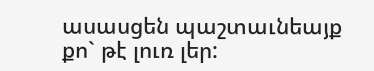ասասցեն պաշտաւնեայք քո` թէ լուռ լեր: